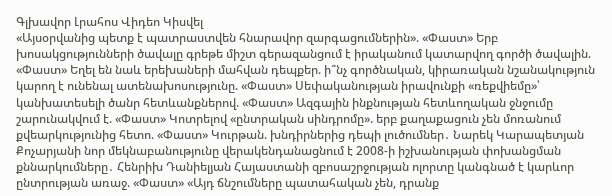Գլխավոր Լրահոս Վիդեո Կիսվել
«Այսօրվանից պետք է պատրաստվեն հնարավոր զարգացումներին». «Փաստ» Երբ խոսակցությունների ծավալը գրեթե միշտ գերազանցում է իրականում կատարվող գործի ծավալին. «Փաստ» Եղել են նաև երեխաների մահվան դեպքեր. ի՞նչ գործնական, կիրառական նշանակություն կարող է ունենալ ատենախոսությունը. «Փաստ» Սեփականության իրավունքի «ռեքվիեմը»՝ կանխատեսելի ծանր հետևանքներով. «Փաստ» Ազգային ինքնության հետևողական ջնջումը շարունակվում է. «Փաստ» Կոտրելով «ընտրական սինդրոմը». երբ քաղաքացուն չեն մոռանում քվեարկությունից հետո. «Փաստ» Կուրթան. խնդիրներից դեպի լուծումներ․ Նարեկ Կարապետյան Քոչարյանի նոր մեկնաբանությունը վերակենդանացնում է 2008-ի իշխանության փոխանցման քննարկումները․ Հենրիխ Դանիելյան Հայաստանի զբոսաշրջության ոլորտը կանգնած է կարևոր ընտրության առաջ. «Փաստ» «Այդ ճնշումները պատահական չեն, դրանք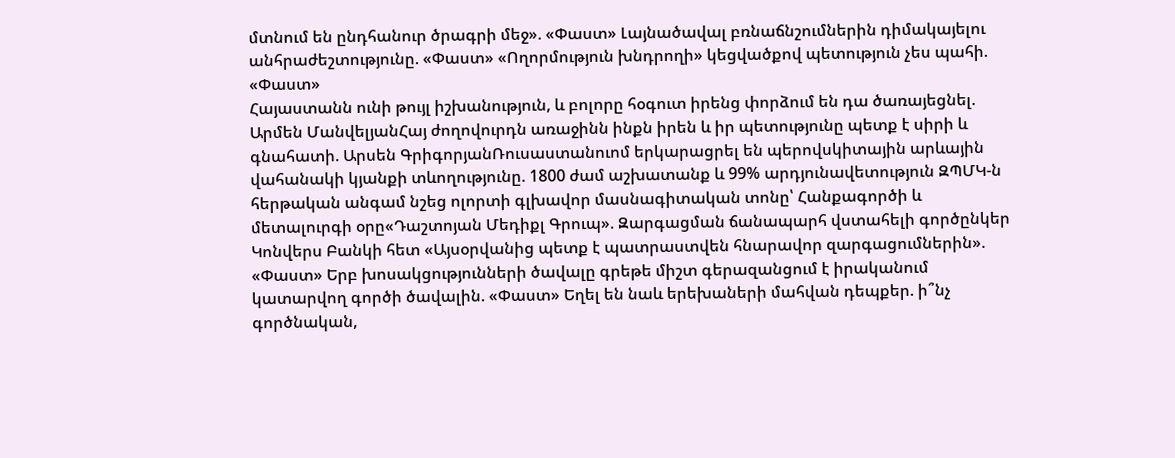մտնում են ընդհանուր ծրագրի մեջ». «Փաստ» Լայնածավալ բռնաճնշումներին դիմակայելու անհրաժեշտությունը. «Փաստ» «Ողորմություն խնդրողի» կեցվածքով պետություն չես պահի. «Փաստ»
Հայաստանն ունի թույլ իշխանություն, և բոլորը հօգուտ իրենց փորձում են դա ծառայեցնել. Արմեն ՄանվելյանՀայ ժողովուրդն առաջինն ինքն իրեն և իր պետությունը պետք է սիրի և գնահատի. Արսեն ԳրիգորյանՌուսաստանուոմ երկարացրել են պերովսկիտային արևային վահանակի կյանքի տևողությունը. 1800 ժամ աշխատանք և 99% արդյունավետություն ԶՊՄԿ-ն հերթական անգամ նշեց ոլորտի գլխավոր մասնագիտական տոնը՝ Հանքագործի և մետալուրգի օրը«Դաշտոյան Մեդիքլ Գրուպ». Զարգացման ճանապարհ վստահելի գործընկեր Կոնվերս Բանկի հետ «Այսօրվանից պետք է պատրաստվեն հնարավոր զարգացումներին». «Փաստ» Երբ խոսակցությունների ծավալը գրեթե միշտ գերազանցում է իրականում կատարվող գործի ծավալին. «Փաստ» Եղել են նաև երեխաների մահվան դեպքեր. ի՞նչ գործնական,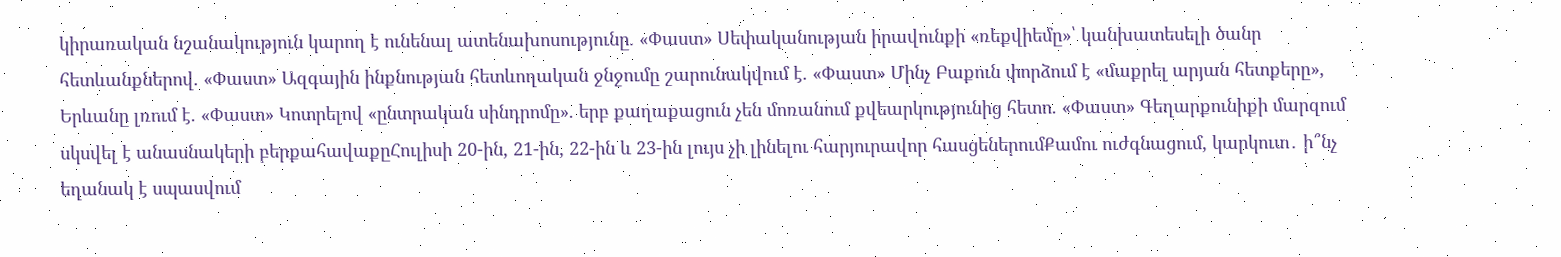կիրառական նշանակություն կարող է ունենալ ատենախոսությունը. «Փաստ» Սեփականության իրավունքի «ռեքվիեմը»՝ կանխատեսելի ծանր հետևանքներով. «Փաստ» Ազգային ինքնության հետևողական ջնջումը շարունակվում է. «Փաստ» Մինչ Բաքուն փորձում է «մաքրել արյան հետքերը», Երևանը լռում է. «Փաստ» Կոտրելով «ընտրական սինդրոմը». երբ քաղաքացուն չեն մոռանում քվեարկությունից հետո. «Փաստ» Գեղարքունիքի մարզում սկսվել է անասնակերի բերքահավաքըՀուլիսի 20-ին, 21-ին, 22-ին և 23-ին լույս չի լինելու հարյուրավոր հասցեներումՔամու ուժգնացում, կարկուտ․ ի՞նչ եղանակ է սպասվում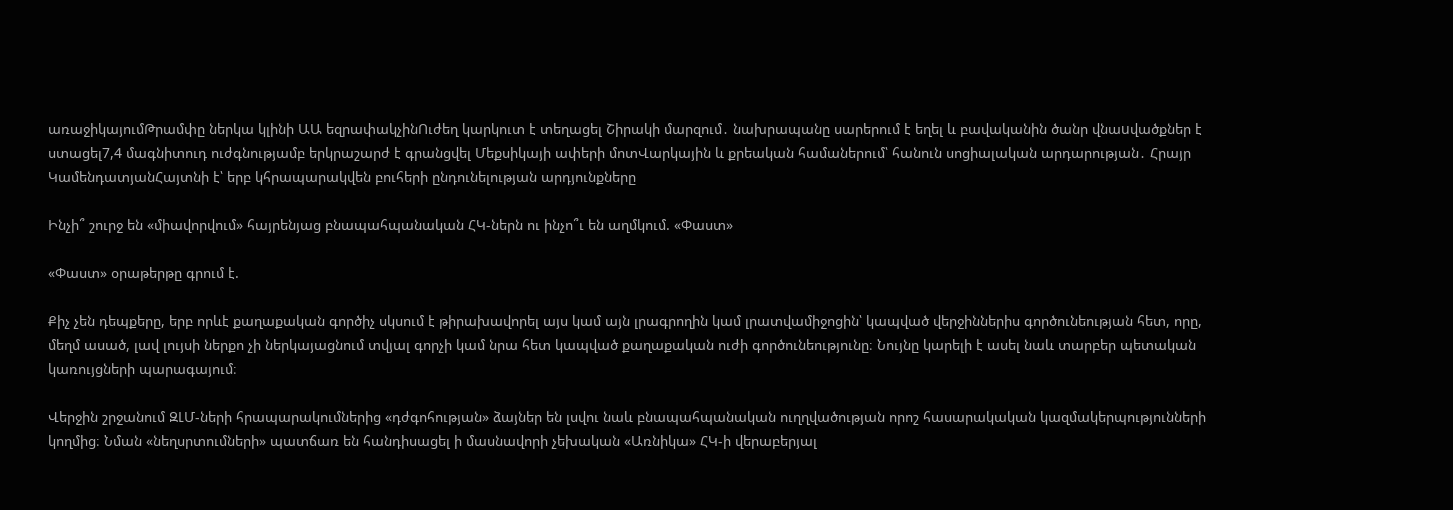առաջիկայումԹրամփը ներկա կլինի ԱԱ եզրափակչինՈւժեղ կարկուտ է տեղացել Շիրակի մարզում․ նախրապանը սարերում է եղել և բավականին ծանր վնաuվածքներ է ստացել7,4 մագնիտուդ ուժգնությամբ երկրաշարժ է գրանցվել Մեքսիկայի ափերի մոտՎարկային և քրեական համաներում՝ հանուն սոցիալական արդարության․ Հրայր ԿամենդատյանՀայտնի է՝ երբ կհրապարակվեն բուհերի ընդունելության արդյունքները

Ինչի՞ շուրջ են «միավորվում» հայրենյաց բնապահպանական ՀԿ-ներն ու ինչո՞ւ են աղմկում. «Փաստ»

«Փաստ» օրաթերթը գրում է.

Քիչ չեն դեպքերը, երբ որևէ քաղաքական գործիչ սկսում է թիրախավորել այս կամ այն լրագրողին կամ լրատվամիջոցին՝ կապված վերջիններիս գործունեության հետ, որը, մեղմ ասած, լավ լույսի ներքո չի ներկայացնում տվյալ գորչի կամ նրա հետ կապված քաղաքական ուժի գործունեությունը։ Նույնը կարելի է ասել նաև տարբեր պետական կառույցների պարագայում։

Վերջին շրջանում ԶԼՄ-ների հրապարակումներից «դժգոհության» ձայներ են լսվու նաև բնապահպանական ուղղվածության որոշ հասարակական կազմակերպությունների կողմից։ Նման «նեղսրտումների» պատճառ են հանդիսացել ի մասնավորի չեխական «Առնիկա» ՀԿ-ի վերաբերյալ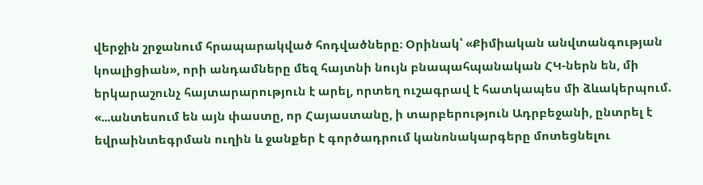վերջին շրջանում հրապարակված հոդվածները։ Օրինակ՝ «Քիմիական անվտանգության կոալիցիան», որի անդամները մեզ հայտնի նույն բնապահպանական ՀԿ-ներն են, մի երկարաշունչ հայտարարություն է արել, որտեղ ուշագրավ է հատկապես մի ձևակերպում. «...անտեսում են այն փաստը, որ Հայաստանը, ի տարբերություն Ադրբեջանի, ընտրել է եվրաինտեգրման ուղին և ջանքեր է գործադրում կանոնակարգերը մոտեցնելու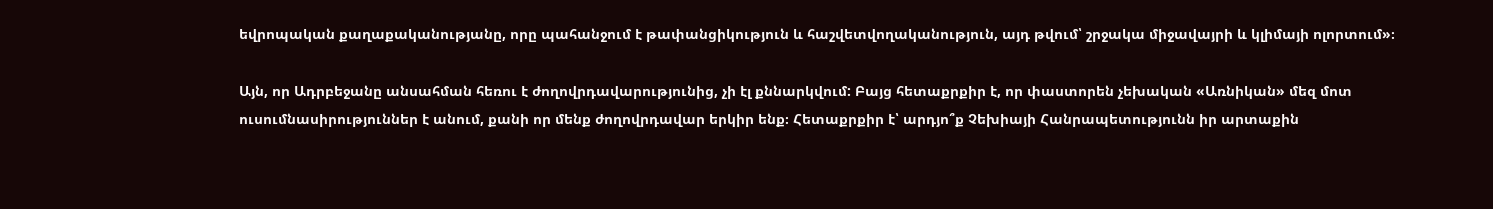եվրոպական քաղաքականությանը, որը պահանջում է թափանցիկություն և հաշվետվողականություն, այդ թվում՝ շրջակա միջավայրի և կլիմայի ոլորտում»։

Այն, որ Ադրբեջանը անսահման հեռու է ժողովրդավարությունից, չի էլ քննարկվում: Բայց հետաքրքիր է, որ փաստորեն չեխական «Առնիկան» մեզ մոտ ուսումնասիրություններ է անում, քանի որ մենք ժողովրդավար երկիր ենք։ Հետաքրքիր է՝ արդյո՞ք Չեխիայի Հանրապետությունն իր արտաքին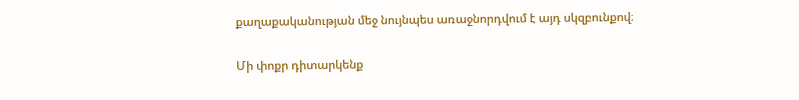քաղաքականության մեջ նույնպես առաջնորդվում է այդ սկզբունքով։

Մի փոքր դիտարկենք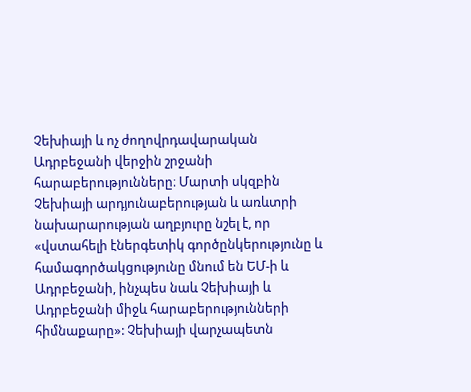Չեխիայի և ոչ ժողովրդավարական Ադրբեջանի վերջին շրջանի հարաբերությունները։ Մարտի սկզբին Չեխիայի արդյունաբերության և առևտրի նախարարության աղբյուրը նշել է, որ «վստահելի էներգետիկ գործընկերությունը և համագործակցությունը մնում են ԵՄ-ի և Ադրբեջանի, ինչպես նաև Չեխիայի և Ադրբեջանի միջև հարաբերությունների հիմնաքարը»: Չեխիայի վարչապետն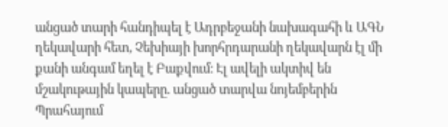անցած տարի հանդիպել է Ադրբեջանի նախագահի և ԱԳՆ ղեկավարի հետ, Չեխիայի խորհրդարանի ղեկավարն էլ մի քանի անգամ եղել է Բաքվում։ Էլ ավելի ակտիվ են մշակութային կապերը. անցած տարվա նոյեմբերին Պրահայում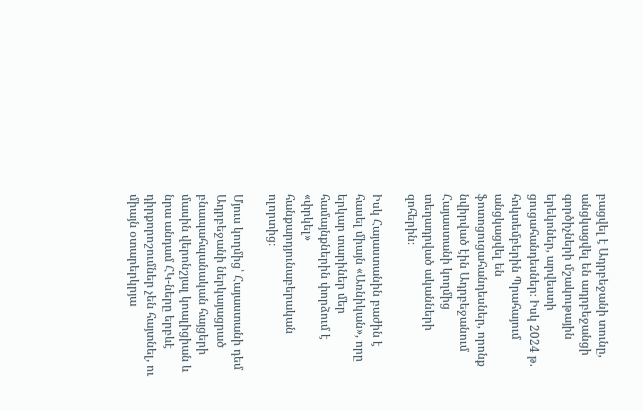բացվել է Ադրբեջանի տունը, անցկացվել են ադրբեջանցի գործիչների մշակութային երեկոներ, արվեստի ցուցահանդեսներ։ Իսկ 2024 թ. հոկտեմբերին Պրահայում անցկացվել են ֆոտոցուցահանդեսներ, որոնք նվիրված էին Ադրբեջանում Հայաստանի կողմից տեղադրված ականների զոհերին։

Իսկ Հայաստանին բաժին է հասել միայն «Առնիկան», որը երկար տարիներ մեր համայնքներին փորձում է «փրկել» հանքարդյունաբերական ոլորտից։

Մյուս կողմից՝ Հայաստանի դեմ Ադրբեջանի ներկայացրած բնապահպանական հայցերի մասին վերոնշյալ կոալիցիան և նրա անդամ ՀԿ-ները երբևէ դիրքորոշումներ չեն հայտնել, ու միայն օտարերկրյա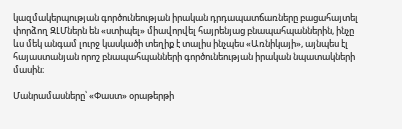կազմակերպության գործունեության իրական դրդապատճառները բացահայտել փորձող ԶԼՄներն են «ստիպել» միավորվել հայրենյաց բնապահպաններին, ինչը ևս մեկ անգամ լուրջ կասկածի տեղիք է տալիս ինչպես «Առնիկայի», այնպես էլ հայաստանյան որոշ բնապահպանների գործունեության իրական նպատակների մասին։

Մանրամասները՝ «Փաստ» օրաթերթի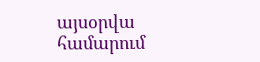այսօրվա համարում